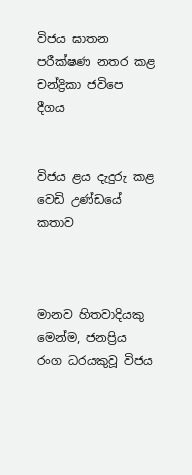විජය ඝාතන පරීක්ෂණ නතර කළ චන්ද්‍රිකා ජවිපෙ දීගය


විජය ළය දැදුරු කළ  වෙඩි උණ්ඩයේ  කතාව



මානව හිතවාදියකු මෙන්ම, ජනප්‍රිය රංග ධරයකුවූ විජය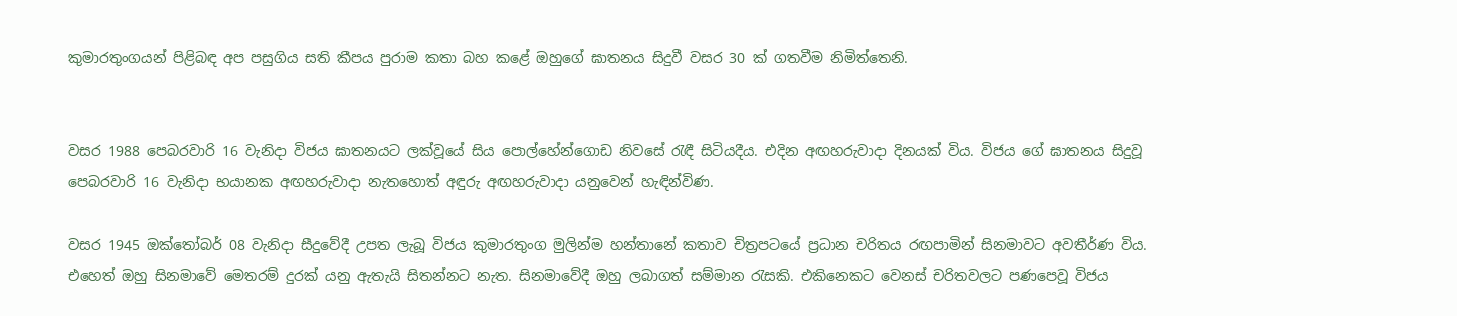කුමාරතුංගයන් පිළිබඳ අප පසුගිය සති කීපය පුරාම කතා බහ කළේ ඔහුගේ ඝාතනය සිදුවී වසර 30 ක් ගතවීම නිමිත්තෙනි.


වසර 1988 පෙබරවාරි 16 වැනිදා විජය ඝාතනයට ලක්වූයේ සිය පොල්හේන්ගොඩ නිවසේ රැඳී සිටියදීය. එදින අඟහරුවාදා දිනයක් විය. විජය ගේ ඝාතනය සිදුවූ පෙබරවාරි 16 වැනිදා භයානක අඟහරුවාදා නැතහොත් අඳුරු අඟහරුවාදා යනුවෙන් හැඳින්විණ.

වසර 1945 ඔක්තෝබර් 08 වැනිදා සීදුවේදී උපත ලැබූ විජය කුමාරතුංග මුලින්ම හන්තානේ කතාව චිත්‍රපටයේ ප්‍රධාන චරිතය රඟපාමින් සිනමාවට අවතීර්ණ විය. එහෙත් ඔහු සිනමාවේ මෙතරම් දුරක් යනු ඇතැයි සිතන්නට නැත. සිනමාවේදී ඔහු ලබාගත් සම්මාන රැසකි. එකිනෙකට වෙනස් චරිතවලට පණපෙවූ විජය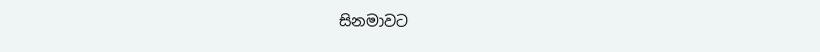සිනමාවට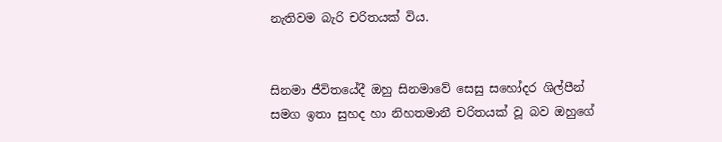නැතිවම බැරි චරිතයක් විය.


සිනමා ජීවිතයේදී ඔහු සිනමාවේ සෙසු සහෝදර ශිල්පීන් සමග ඉතා සුහද හා නිහතමානී චරිතයක් වූ බව ඔහුගේ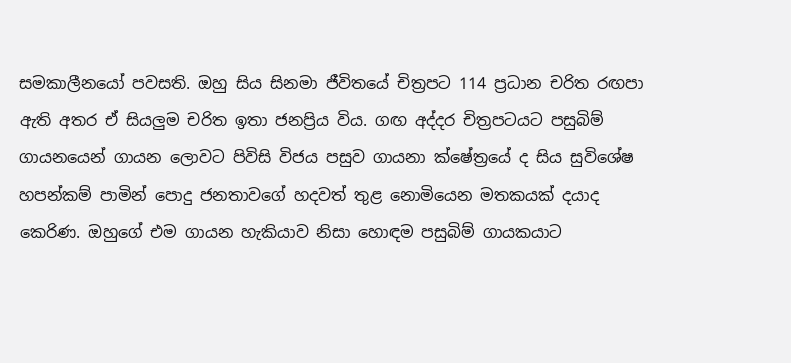සමකාලීනයෝ පවසති. ඔහු සිය සිනමා ජීවිතයේ චිත්‍රපට 114 ප්‍රධාන චරිත රඟපා ඇති අතර ඒ සියලුම චරිත ඉතා ජනප්‍රිය විය. ගඟ අද්දර චිත්‍රපටයට පසුබිම් ගායනයෙන් ගායන ලොවට පිවිසි විජය පසුව ගායනා ක්ෂේත්‍රයේ ද සිය සුවිශේෂ හපන්කම් පාමින් පොදු ජනතාවගේ හදවත් තුළ නොමියෙන මතකයක් දයාද කෙරිණ. ඔහුගේ එම ගායන හැකියාව නිසා හොඳම පසුබිම් ගායකයාට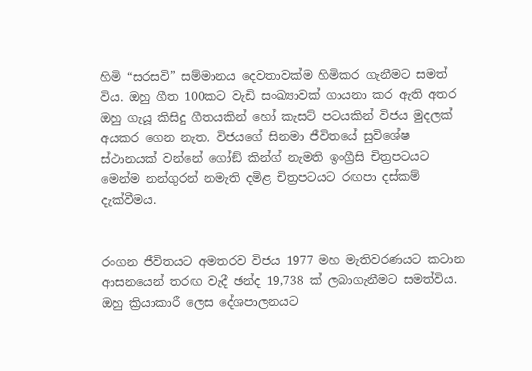හිමි “සරසවි” සම්මානය දෙවතාවක්ම හිමිකර ගැනීමට සමත් විය. ඔහු ගීත 100කට වැඩි සංඛ්‍යාවක් ගායනා කර ඇති අතර ඔහු ගැයූ කිසිදු ගීතයකින් හෝ කැසට් පටයකින් විජය මුදලක් අයකර ගෙන නැත. විජයගේ සිනමා ජීවිතයේ සුවිශේෂ ස්ථානයක් වන්නේ ගෝඞ් කින්ග් නැමති ඉංග්‍රීසි චිත්‍රපටයට මෙන්ම නන්ගුරන් නමැති දමිළ චිත්‍රපටයට රඟපා දස්කම් දැක්වීමය.


රංගන ජීවිතයට අමතරව විජය 1977 මහ මැතිවරණයට කටාන ආසනයෙන් තරඟ වැදී ඡන්ද 19,738 ක් ලබාගැනීමට සමත්විය. ඔහු ක්‍රියාකාරී ලෙස දේශපාලනයට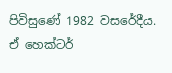පිවිසුණේ 1982 වසරේදීය. ඒ හෙක්ටර්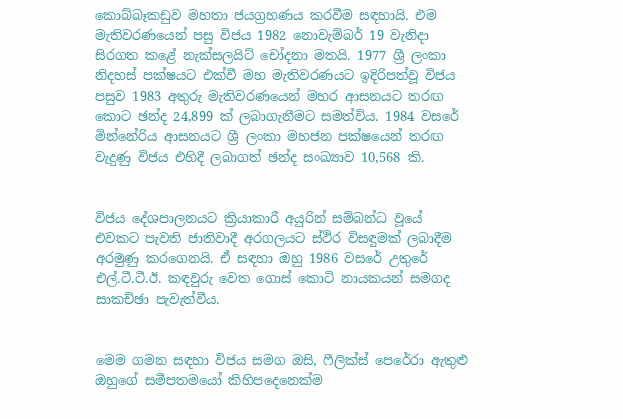කොබ්බෑකඩුව මහතා ජයග්‍රහණය කරවීම සඳහායි. එම මැතිවරණයෙන් පසු විජය 1982 නොවැම්බර් 19 වැනිදා සිරගත කළේ නැක්සලයිට් චෝදනා මතයි. 1977 ශ්‍රී ලංකා නිදහස් පක්ෂයට එක්වී මහ මැතිවරණයට ඉදිරිපත්වූ විජය පසුව 1983 අතුරු මැතිවරණයෙන් මහර ආසනයට තරඟ කොට ඡන්ද 24,899 ක් ලබාගැනීමට සමත්විය. 1984 වසරේ මින්නේරිය ආසනයට ශ්‍රී ලංකා මහජන පක්ෂයෙන් තරඟ වැදුණු විජය එහිදී ලබාගත් ඡන්ද සංඛ්‍යාව 10,568 කි.


විජය දේශපාලනයට ක්‍රියාකාරී අයුරින් සම්බන්ධ වූයේ එවකට පැවති ජාතිවාදී අරගලයට ස්ථිර විසඳුමක් ලබාදීම අරමුණු කරගෙනයි. ඒ සඳහා ඔහු 1986 වසරේ උතුරේ එල්.ටී.ටී.ඊ. කඳවුරු වෙත ගොස් කොටි නායකයන් සමගද සාකච්ඡා පැවැත්වීය.


මෙම ගමන සඳහා විජය සමග ඔසි, ෆීලික්ස් පෙරේරා ඇතුළු ඔහුගේ සමීපතමයෝ කිහිපදෙනෙක්ම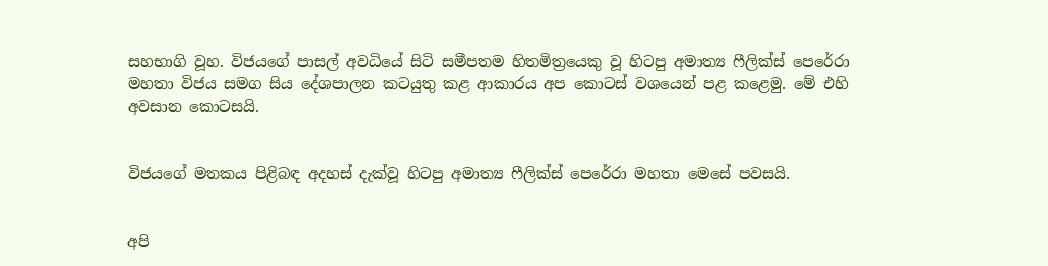සහභාගි වූහ. විජයගේ පාසල් අවධියේ සිටි සමීපතම හිතමිත්‍රයෙකු වූ හිටපු අමාත්‍ය ෆීලික්ස් පෙරේරා මහතා විජය සමග සිය දේශපාලන කටයුතු කළ ආකාරය අප කොටස් වශයෙන් පළ කළෙමු. මේ එහි අවසාන කොටසයි.


විජයගේ මතකය පිළිබඳ අදහස් දැක්වූ හිටපු අමාත්‍ය ෆීලික්ස් පෙරේරා මහතා මෙසේ පවසයි.


අපි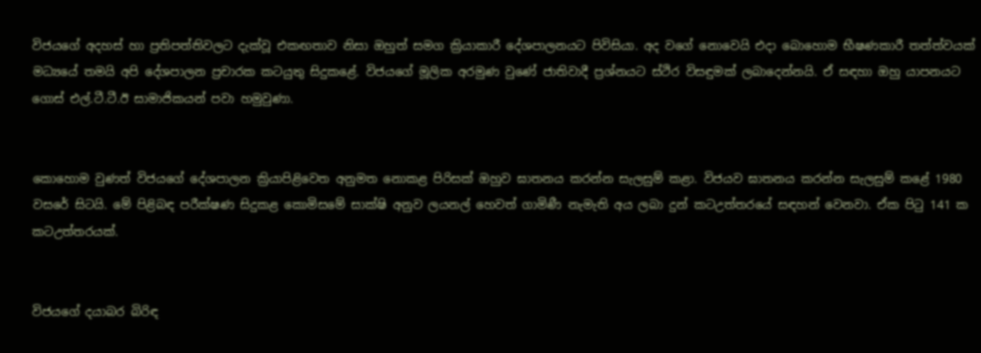විජයගේ අදහස් හා ප්‍රතිපත්තිවලට දැක්වූ එකඟතාව නිසා ඔහුත් සමග ක්‍රියාකාරී දේශපාලනයට පිවිසියා. අද වගේ නොවෙයි එදා බොහොම භීෂණකාරී තත්ත්වයක් මධ්‍යයේ තමයි අපි දේශපාලන ප්‍රචාරක කටයුතු සිදුකළේ. විජයගේ මූලික අරමුණ වුණේ ජාතිවාදී ප්‍රශ්නයට ස්ථිර විසඳුමක් ලබාදෙන්නයි. ඒ සඳහා ඔහු යාපනයට ගොස් එල්.ටී.ටී.ඊ සාමාජිකයන් පවා හමුවුණා.


කොහොම වුණත් විජයගේ දේශපාලන ක්‍රියාපිළිවෙත අනුමත නොකළ පිරිසක් ඔහුව ඝාතනය කරන්න සැලසුම් කළා. විජයව ඝාතනය කරන්න සැලසුම් කළේ 1980 වසරේ සිටයි. මේ පිළිබඳ පරීක්ෂණ සිදුකළ කොමිසමේ සාක්ෂි අනුව ලයනල් හෙවත් ගාමිණී නැමැති අය ලබා දුන් කටඋත්තරයේ සඳහන් වෙනවා. ඒක පිටු 141 ක කටඋත්තරයක්.


විජයගේ දයාබර බිරිඳ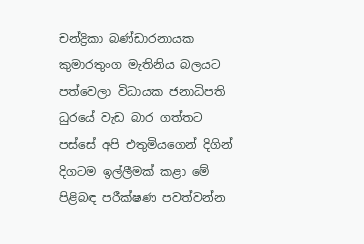චන්ද්‍රිකා බණ්ඩාරනායක කුමාරතුංග මැතිනිය බලයට පත්වෙලා විධායක ජනාධිපති ධුරයේ වැඩ බාර ගත්තට පස්සේ අපි එතුමියගෙන් දිගින් දිගටම ඉල්ලීමක් කළා මේ පිළිබඳ පරීක්ෂණ පවත්වන්න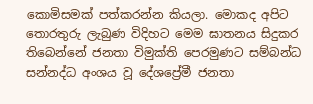කොමිසමක් පත්කරන්න කියලා. මොකද අපිට තොරතුරු ලැබුණ විදිහට මෙම ඝාතනය සිදුකර තිබෙන්නේ ජනතා විමුක්ති පෙරමුණට සම්බන්ධ සන්නද්ධ අංශය වූ දේශප්‍රේමී ජනතා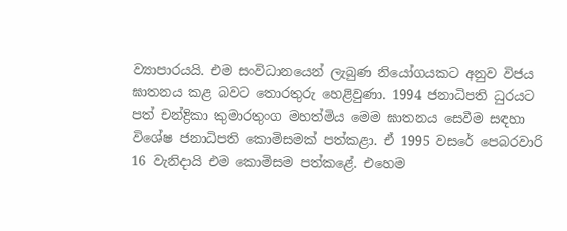ව්‍යාපාරයයි. එම සංවිධානයෙන් ලැබුණ නියෝගයකට අනුව විජය ඝාතනය කළ බවට තොරතුරු හෙළිවුණා. 1994 ජනාධිපති ධුරයට පත් චන්ද්‍රිකා කුමාරතුංග මහත්මිය මෙම ඝාතනය සෙවීම සඳහා විශේෂ ජනාධිපති කොමිසමක් පත්කළා. ඒ 1995 වසරේ පෙබරවාරි 16 වැනිදායි එම කොමිසම පත්කළේ. එහෙම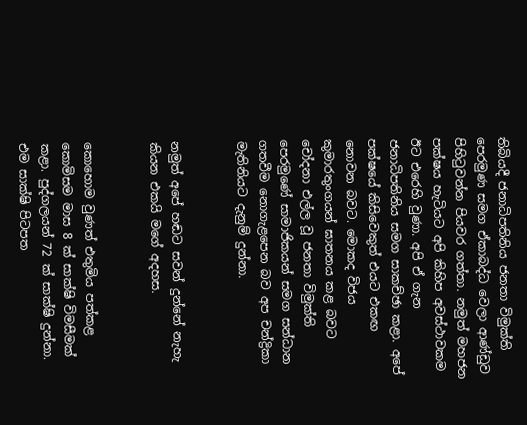තිබියදී ජනාධිපතිනිය ජනතා විමුක්ති පෙරමුණ සමග ඒකාබද්ධ වෙලා ආණ්ඩුව පිහිටුවන්න පියවර ගත්තා. නමුත් මහජන පක්ෂය හැටියට අපි කිහිප අවස්ථාවකම ඊට එරෙහි වුණා. අපි ඒ ගැන ජනාධිපතිනිය සමග සාකච්ඡා කළා. අපේ පක්ෂයේ කිසිවෙකුත් එයට එකඟ නොවන බවට. මොකද විජය කුමාරතුංගයන් ඝාතනය කළ බවට චෝදනා එල්ල වූ ජනතා විමුක්ති පෙරමුණේ සාමාජිකයන් සමග සන්ධාන ගතවීම නොගැළපෙන බව අප චන්ද්‍රිකා මැතිනියට දැනුම් දුන්නා.


නමුත් අපේ හඬට සවන් දුන්නේ නැහැ කියන එකයි මගේ අදහස.


කොහොම වුණත් එතුමිය පත්කළ කොමිසම මාස 8 ක් සාක්ෂි විමසීමක් කළා. පුද්ගලයන් 72 ක් සාක්ෂි දුන්නා. එම සාක්ෂි පිටපත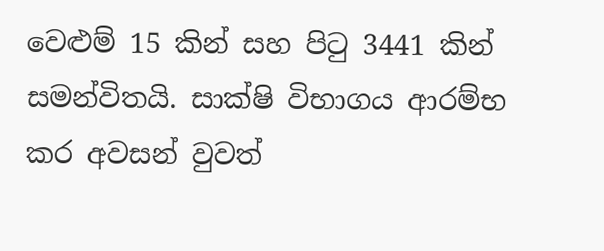වෙළුම් 15 කින් සහ පිටු 3441 කින් සමන්විතයි. සාක්ෂි විභාගය ආරම්භ කර අවසන් වුවත්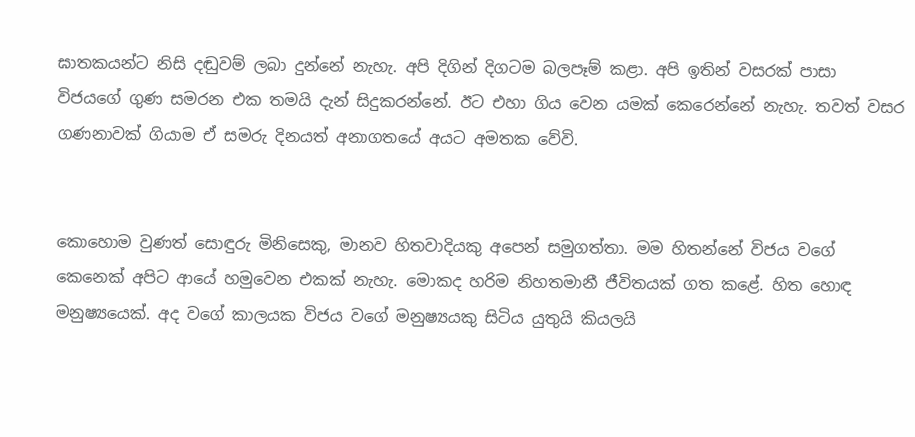ඝාතකයන්ට නිසි දඬුවම් ලබා දුන්නේ නැහැ. අපි දිගින් දිගටම බලපෑම් කළා. අපි ඉතින් වසරක් පාසා විජයගේ ගුණ සමරන එක තමයි දැන් සිදුකරන්නේ. ඊට එහා ගිය වෙන යමක් කෙරෙන්නේ නැහැ. තවත් වසර ගණනාවක් ගියාම ඒ සමරු දිනයත් අනාගතයේ අයට අමතක වේවි.


කොහොම වුණත් සොඳුරු මිනිසෙකු, මානව හිතවාදියකු අපෙන් සමුගත්තා. මම හිතන්නේ විජය වගේ කෙනෙක් අපිට ආයේ හමුවෙන එකක් නැහැ. මොකද හරිම නිහතමානී ජීවිතයක් ගත කළේ. හිත හොඳ මනුෂ්‍යයෙක්. අද වගේ කාලයක විජය වගේ මනුෂ්‍යයකු සිටිය යුතුයි කියලයි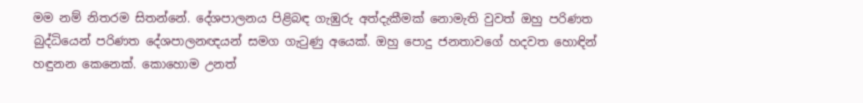මම නම් නිතරම සිතන්නේ. දේශපාලනය පිළිබඳ ගැඹුරු අත්දැකීමක් නොමැති වුවත් ඔහු පරිණත බුද්ධියෙන් පරිණත දේශපාලනඥයන් සමග ගැටුණු අයෙක්. ඔහු පොදු ජනතාවගේ හදවත හොඳින් හඳුනන කෙනෙක්. කොහොම උනත්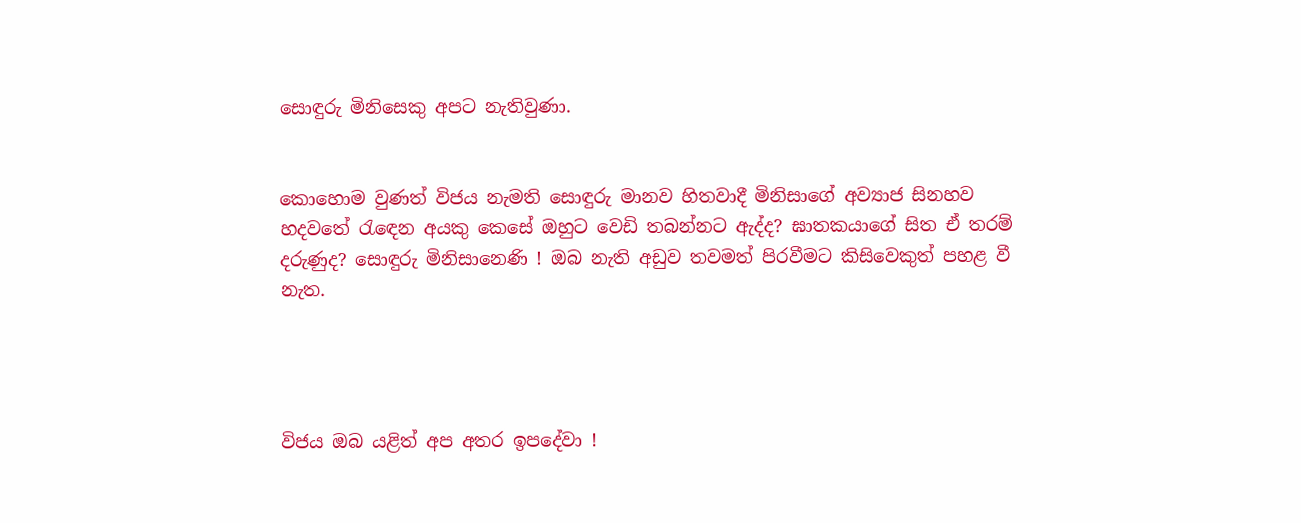සොඳුරු මිනිසෙකු අපට නැතිවුණා.


කොහොම වුණත් විජය නැමති සොඳුරු මානව හිතවාදී මිනිසාගේ අව්‍යාජ සිනහව හදවතේ රැඳෙන අයකු කෙසේ ඔහුට වෙඩි තබන්නට ඇද්ද? ඝාතකයාගේ සිත ඒ තරම් දරුණුද? සොඳුරු මිනිසානෙණි ! ඔබ නැති අඩුව තවමත් පිරවීමට කිසිවෙකුත් පහළ වී නැත.




විජය ඔබ යළිත් අප අතර ඉපදේවා !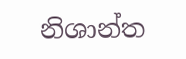නිශාන්ත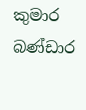කුමාර බණ්ඩාර